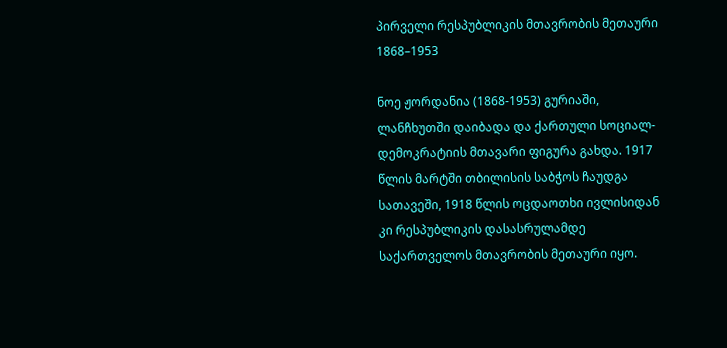პირველი რესპუბლიკის მთავრობის მეთაური
1868–1953

ნოე ჟორდანია (1868-1953) გურიაში, ლანჩხუთში დაიბადა და ქართული სოციალ-დემოკრატიის მთავარი ფიგურა გახდა. 1917 წლის მარტში თბილისის საბჭოს ჩაუდგა სათავეში, 1918 წლის ოცდაოთხი ივლისიდან კი რესპუბლიკის დასასრულამდე საქართველოს მთავრობის მეთაური იყო.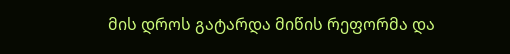მის დროს გატარდა მიწის რეფორმა და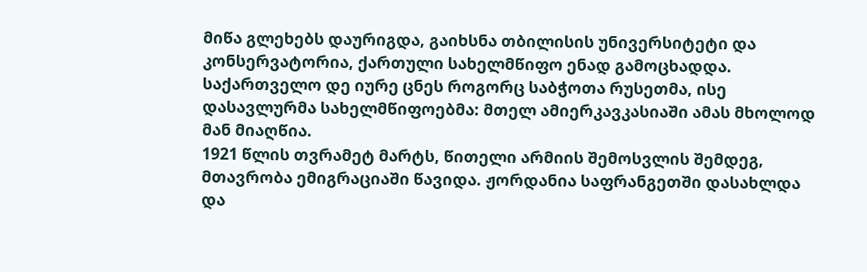მიწა გლეხებს დაურიგდა, გაიხსნა თბილისის უნივერსიტეტი და კონსერვატორია, ქართული სახელმწიფო ენად გამოცხადდა. საქართველო დე იურე ცნეს როგორც საბჭოთა რუსეთმა, ისე დასავლურმა სახელმწიფოებმა: მთელ ამიერკავკასიაში ამას მხოლოდ მან მიაღწია.
1921 წლის თვრამეტ მარტს, წითელი არმიის შემოსვლის შემდეგ, მთავრობა ემიგრაციაში წავიდა. ჟორდანია საფრანგეთში დასახლდა და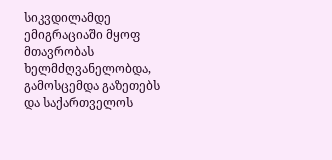სიკვდილამდე ემიგრაციაში მყოფ მთავრობას ხელმძღვანელობდა, გამოსცემდა გაზეთებს და საქართველოს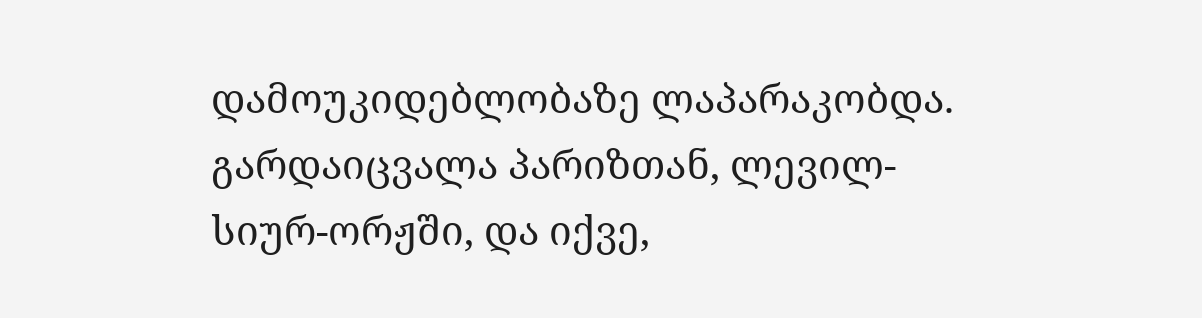დამოუკიდებლობაზე ლაპარაკობდა. გარდაიცვალა პარიზთან, ლევილ-სიურ-ორჟში, და იქვე,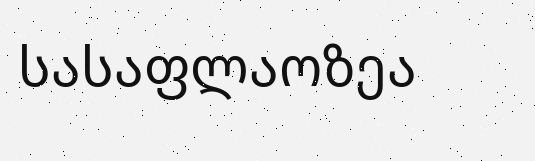სასაფლაოზეა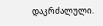დაკრძალული.